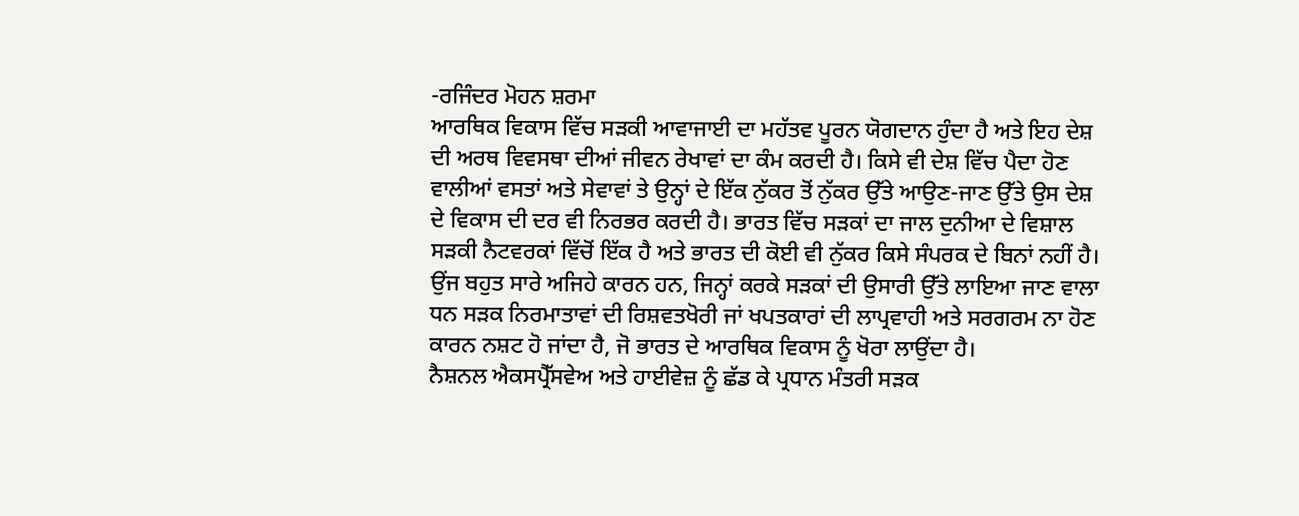-ਰਜਿੰਦਰ ਮੋਹਨ ਸ਼ਰਮਾ
ਆਰਥਿਕ ਵਿਕਾਸ ਵਿੱਚ ਸੜਕੀ ਆਵਾਜਾਈ ਦਾ ਮਹੱਤਵ ਪੂਰਨ ਯੋਗਦਾਨ ਹੁੰਦਾ ਹੈ ਅਤੇ ਇਹ ਦੇਸ਼ ਦੀ ਅਰਥ ਵਿਵਸਥਾ ਦੀਆਂ ਜੀਵਨ ਰੇਖਾਵਾਂ ਦਾ ਕੰਮ ਕਰਦੀ ਹੈ। ਕਿਸੇ ਵੀ ਦੇਸ਼ ਵਿੱਚ ਪੈਦਾ ਹੋਣ ਵਾਲੀਆਂ ਵਸਤਾਂ ਅਤੇ ਸੇਵਾਵਾਂ ਤੇ ਉਨ੍ਹਾਂ ਦੇ ਇੱਕ ਨੁੱਕਰ ਤੋਂ ਨੁੱਕਰ ਉੱਤੇ ਆਉਣ-ਜਾਣ ਉੱਤੇ ਉਸ ਦੇਸ਼ ਦੇ ਵਿਕਾਸ ਦੀ ਦਰ ਵੀ ਨਿਰਭਰ ਕਰਦੀ ਹੈ। ਭਾਰਤ ਵਿੱਚ ਸੜਕਾਂ ਦਾ ਜਾਲ ਦੁਨੀਆ ਦੇ ਵਿਸ਼ਾਲ ਸੜਕੀ ਨੈਟਵਰਕਾਂ ਵਿੱਚੋਂ ਇੱਕ ਹੈ ਅਤੇ ਭਾਰਤ ਦੀ ਕੋਈ ਵੀ ਨੁੱਕਰ ਕਿਸੇ ਸੰਪਰਕ ਦੇ ਬਿਨਾਂ ਨਹੀਂ ਹੈ। ਉਂਜ ਬਹੁਤ ਸਾਰੇ ਅਜਿਹੇ ਕਾਰਨ ਹਨ, ਜਿਨ੍ਹਾਂ ਕਰਕੇ ਸੜਕਾਂ ਦੀ ਉਸਾਰੀ ਉੱਤੇ ਲਾਇਆ ਜਾਣ ਵਾਲਾ ਧਨ ਸੜਕ ਨਿਰਮਾਤਾਵਾਂ ਦੀ ਰਿਸ਼ਵਤਖੋਰੀ ਜਾਂ ਖਪਤਕਾਰਾਂ ਦੀ ਲਾਪ੍ਰਵਾਹੀ ਅਤੇ ਸਰਗਰਮ ਨਾ ਹੋਣ ਕਾਰਨ ਨਸ਼ਟ ਹੋ ਜਾਂਦਾ ਹੈ, ਜੋ ਭਾਰਤ ਦੇ ਆਰਥਿਕ ਵਿਕਾਸ ਨੂੰ ਖੋਰਾ ਲਾਉਂਦਾ ਹੈ।
ਨੈਸ਼ਨਲ ਐਕਸਪ੍ਰੈੱਸਵੇਅ ਅਤੇ ਹਾਈਵੇਜ਼ ਨੂੰ ਛੱਡ ਕੇ ਪ੍ਰਧਾਨ ਮੰਤਰੀ ਸੜਕ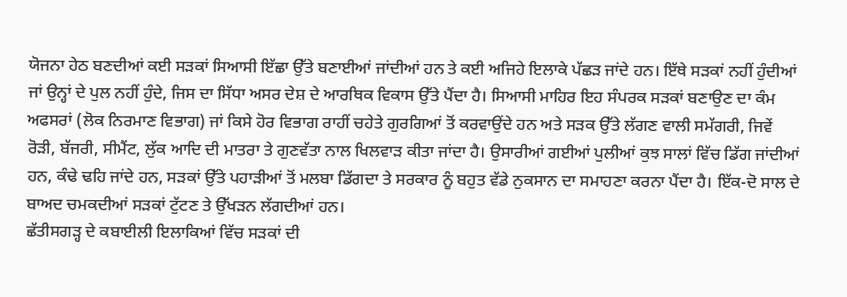ਯੋਜਨਾ ਹੇਠ ਬਣਦੀਆਂ ਕਈ ਸੜਕਾਂ ਸਿਆਸੀ ਇੱਛਾ ਉੱਤੇ ਬਣਾਈਆਂ ਜਾਂਦੀਆਂ ਹਨ ਤੇ ਕਈ ਅਜਿਹੇ ਇਲਾਕੇ ਪੱਛੜ ਜਾਂਦੇ ਹਨ। ਇੱਥੇ ਸੜਕਾਂ ਨਹੀਂ ਹੁੰਦੀਆਂ ਜਾਂ ਉਨ੍ਹਾਂ ਦੇ ਪੁਲ ਨਹੀਂ ਹੁੰਦੇ, ਜਿਸ ਦਾ ਸਿੱਧਾ ਅਸਰ ਦੇਸ਼ ਦੇ ਆਰਥਿਕ ਵਿਕਾਸ ਉੱਤੇ ਪੈਂਦਾ ਹੈ। ਸਿਆਸੀ ਮਾਹਿਰ ਇਹ ਸੰਪਰਕ ਸੜਕਾਂ ਬਣਾਉਣ ਦਾ ਕੰਮ ਅਫਸਰਾਂ (ਲੋਕ ਨਿਰਮਾਣ ਵਿਭਾਗ) ਜਾਂ ਕਿਸੇ ਹੋਰ ਵਿਭਾਗ ਰਾਹੀਂ ਚਹੇਤੇ ਗੁਰਗਿਆਂ ਤੋਂ ਕਰਵਾਉਂਦੇ ਹਨ ਅਤੇ ਸੜਕ ਉੱਤੇ ਲੱਗਣ ਵਾਲੀ ਸਮੱਗਰੀ, ਜਿਵੇਂ ਰੋੜੀ, ਬੱਜਰੀ, ਸੀਮੈਂਟ, ਲੁੱਕ ਆਦਿ ਦੀ ਮਾਤਰਾ ਤੇ ਗੁਣਵੱਤਾ ਨਾਲ ਖਿਲਵਾੜ ਕੀਤਾ ਜਾਂਦਾ ਹੈ। ਉਸਾਰੀਆਂ ਗਈਆਂ ਪੁਲੀਆਂ ਕੁਝ ਸਾਲਾਂ ਵਿੱਚ ਡਿੱਗ ਜਾਂਦੀਆਂ ਹਨ, ਕੰਢੇ ਢਹਿ ਜਾਂਦੇ ਹਨ, ਸੜਕਾਂ ਉੱਤੇ ਪਹਾੜੀਆਂ ਤੋਂ ਮਲਬਾ ਡਿੱਗਦਾ ਤੇ ਸਰਕਾਰ ਨੂੰ ਬਹੁਤ ਵੱਡੇ ਨੁਕਸਾਨ ਦਾ ਸਮਾਹਣਾ ਕਰਨਾ ਪੈਂਦਾ ਹੈ। ਇੱਕ-ਦੋ ਸਾਲ ਦੇ ਬਾਅਦ ਚਮਕਦੀਆਂ ਸੜਕਾਂ ਟੁੱਟਣ ਤੇ ਉੱਖੜਨ ਲੱਗਦੀਆਂ ਹਨ।
ਛੱਤੀਸਗੜ੍ਹ ਦੇ ਕਬਾਈਲੀ ਇਲਾਕਿਆਂ ਵਿੱਚ ਸੜਕਾਂ ਦੀ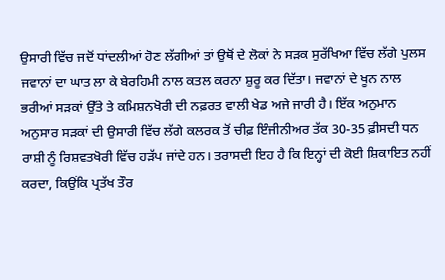ਉਸਾਰੀ ਵਿੱਚ ਜਦੋਂ ਧਾਂਦਲੀਆਂ ਹੋਣ ਲੱਗੀਆਂ ਤਾਂ ਉਥੋਂ ਦੇ ਲੋਕਾਂ ਨੇ ਸੜਕ ਸੁਰੱਖਿਆ ਵਿੱਚ ਲੱਗੇ ਪੁਲਸ ਜਵਾਨਾਂ ਦਾ ਘਾਤ ਲਾ ਕੇ ਬੇਰਹਿਮੀ ਨਾਲ ਕਤਲ ਕਰਨਾ ਸ਼ੁਰੂ ਕਰ ਦਿੱਤਾ। ਜਵਾਨਾਂ ਦੇ ਖੂਨ ਨਾਲ ਭਰੀਆਂ ਸੜਕਾਂ ਉੱਤੇ ਤੇ ਕਮਿਸ਼ਨਖੋਰੀ ਦੀ ਨਫ਼ਰਤ ਵਾਲੀ ਖੇਡ ਅਜੇ ਜਾਰੀ ਹੈ। ਇੱਕ ਅਨੁਮਾਨ ਅਨੁਸਾਰ ਸੜਕਾਂ ਦੀ ਉਸਾਰੀ ਵਿੱਚ ਲੱਗੇ ਕਲਰਕ ਤੋਂ ਚੀਫ਼ ਇੰਜੀਨੀਅਰ ਤੱਕ 30-35 ਫ਼ੀਸਦੀ ਧਨ ਰਾਸ਼ੀ ਨੂੰ ਰਿਸ਼ਵਤਖੋਰੀ ਵਿੱਚ ਹੜੱਪ ਜਾਂਦੇ ਹਨ। ਤਰਾਸਦੀ ਇਹ ਹੈ ਕਿ ਇਨ੍ਹਾਂ ਦੀ ਕੋਈ ਸ਼ਿਕਾਇਤ ਨਹੀਂ ਕਰਦਾ, ਕਿਉਂਕਿ ਪ੍ਰਤੱਖ ਤੌਰ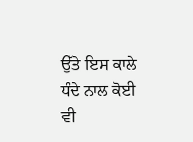ਉੱਤੇ ਇਸ ਕਾਲੇ ਧੰਦੇ ਨਾਲ ਕੋਈ ਵੀ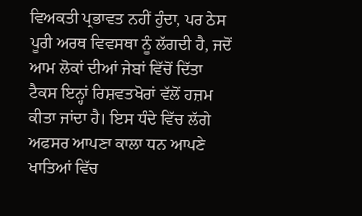ਵਿਅਕਤੀ ਪ੍ਰਭਾਵਤ ਨਹੀਂ ਹੁੰਦਾ, ਪਰ ਠੇਸ ਪੂਰੀ ਅਰਥ ਵਿਵਸਥਾ ਨੂੰ ਲੱਗਦੀ ਹੈ, ਜਦੋਂ ਆਮ ਲੋਕਾਂ ਦੀਆਂ ਜੇਬਾਂ ਵਿੱਚੋਂ ਦਿੱਤਾ ਟੈਕਸ ਇਨ੍ਹਾਂ ਰਿਸ਼ਵਤਖੋਰਾਂ ਵੱਲੋਂ ਹਜ਼ਮ ਕੀਤਾ ਜਾਂਦਾ ਹੈ। ਇਸ ਧੰਦੇ ਵਿੱਚ ਲੱਗੇ ਅਫਸਰ ਆਪਣਾ ਕਾਲਾ ਧਨ ਆਪਣੇ ਖਾਤਿਆਂ ਵਿੱਚ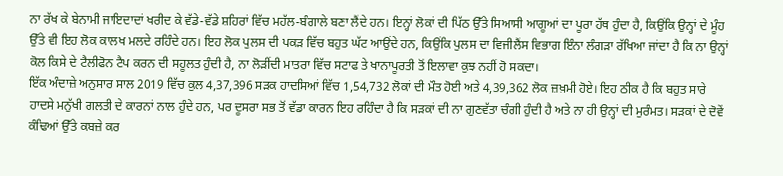ਨਾ ਰੱਖ ਕੇ ਬੇਨਾਮੀ ਜਾਇਦਾਦਾਂ ਖਰੀਦ ਕੇ ਵੱਡੇ-ਵੱਡੇ ਸ਼ਹਿਰਾਂ ਵਿੱਚ ਮਹੱਲ-ਬੰਗਾਲੇ ਬਣਾ ਲੈਂਦੇ ਹਨ। ਇਨ੍ਹਾਂ ਲੋਕਾਂ ਦੀ ਪਿੱਠ ਉੱਤੇ ਸਿਆਸੀ ਆਗੂਆਂ ਦਾ ਪੂਰਾ ਹੱਥ ਹੁੰਦਾ ਹੈ, ਕਿਉਂਕਿ ਉਨ੍ਹਾਂ ਦੇ ਮੂੰਹ ਉੱਤੇ ਵੀ ਇਹ ਲੋਕ ਕਾਲਖ ਮਲਦੇ ਰਹਿੰਦੇ ਹਨ। ਇਹ ਲੋਕ ਪੁਲਸ ਦੀ ਪਕੜ ਵਿੱਚ ਬਹੁਤ ਘੱਟ ਆਉਂਦੇ ਹਨ, ਕਿਉਂਕਿ ਪੁਲਸ ਦਾ ਵਿਜੀਲੈਂਸ ਵਿਭਾਗ ਇੰਨਾ ਲੰਗੜਾ ਰੱਖਿਆ ਜਾਂਦਾ ਹੈ ਕਿ ਨਾ ਉਨ੍ਹਾਂ ਕੋਲ ਕਿਸੇ ਦੇ ਟੈਲੀਫੋਨ ਟੈਪ ਕਰਨ ਦੀ ਸਹੂਲਤ ਹੁੰਦੀ ਹੈ, ਨਾ ਲੋੜੀਂਦੀ ਮਾਤਰਾ ਵਿੱਚ ਸਟਾਫ ਤੇ ਖਾਨਾਪੂਰਤੀ ਤੋਂ ਇਲਾਵਾ ਕੁਝ ਨਹੀਂ ਹੋ ਸਕਦਾ।
ਇੱਕ ਅੰਦਾਜ਼ੇ ਅਨੁਸਾਰ ਸਾਲ 2019 ਵਿੱਚ ਕੁਲ 4,37,396 ਸੜਕ ਹਾਦਸਿਆਂ ਵਿੱਚ 1,54,732 ਲੋਕਾਂ ਦੀ ਮੌਤ ਹੋਈ ਅਤੇ 4,39,362 ਲੋਕ ਜ਼ਖ਼ਮੀ ਹੋਏ। ਇਹ ਠੀਕ ਹੈ ਕਿ ਬਹੁਤ ਸਾਰੇ ਹਾਦਸੇ ਮਨੁੱਖੀ ਗਲਤੀ ਦੇ ਕਾਰਨਾਂ ਨਾਲ ਹੁੰਦੇ ਹਨ, ਪਰ ਦੂਸਰਾ ਸਭ ਤੋਂ ਵੱਡਾ ਕਾਰਨ ਇਹ ਰਹਿੰਦਾ ਹੈ ਕਿ ਸੜਕਾਂ ਦੀ ਨਾ ਗੁਣਵੱਤਾ ਚੰਗੀ ਹੁੰਦੀ ਹੈ ਅਤੇ ਨਾ ਹੀ ਉਨ੍ਹਾਂ ਦੀ ਮੁਰੰਮਤ। ਸੜਕਾਂ ਦੇ ਦੋਵੇਂ ਕੰਢਿਆਂ ਉੱਤੇ ਕਬਜ਼ੇ ਕਰ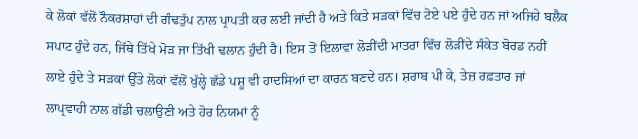ਕੇ ਲੋਕਾਂ ਵੱਲੋਂ ਨੌਕਰਸ਼ਾਹਾਂ ਦੀ ਗੰਢਤੁੱਪ ਨਾਲ ਪ੍ਰਾਪਤੀ ਕਰ ਲਈ ਜਾਂਦੀ ਹੈ ਅਤੇ ਕਿਤੇ ਸੜਕਾਂ ਵਿੱਚ ਟੋਏ ਪਏ ਹੁੰਦੇ ਹਨ ਜਾਂ ਅਜਿਹੇ ਬਲੈਕ ਸਪਾਟ ਹੁੰਦੇ ਹਨ, ਜਿੱਥੇ ਤਿੱਖੇ ਮੋੜ ਜਾ ਤਿੱਖੀ ਢਲਾਨ ਹੁੰਦੀ ਹੈ। ਇਸ ਤੋਂ ਇਲਾਵਾ ਲੋੜੀਂਦੀ ਮਾਤਰਾ ਵਿੱਚ ਲੋੜੀਂਦੇ ਸੰਕੇਤ ਬੋਰਡ ਨਹੀਂ ਲਾਏ ਹੁੰਦੇ ਤੇ ਸੜਕਾਂ ਉੱਤੇ ਲੋਕਾਂ ਵੱਲੋਂ ਖੁੱਲ੍ਹੇ ਛੱਡੇ ਪਸ਼ੂ ਵੀ ਹਾਦਸਿਆਂ ਦਾ ਕਾਰਨ ਬਣਦੇ ਹਨ। ਸ਼ਰਾਬ ਪੀ ਕੇ, ਤੇਜ਼ ਰਫ਼ਤਾਰ ਜਾਂ ਲਾਪ੍ਰਵਾਹੀ ਨਾਲ ਗੱਡੀ ਚਲਾਉਣੀ ਅਤੇ ਹੋਰ ਨਿਯਮਾਂ ਨੂੰ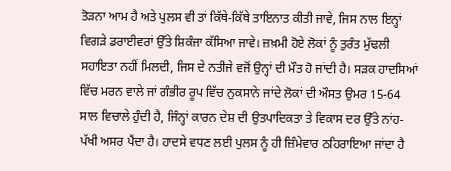ਤੋੜਨਾ ਆਮ ਹੈ ਅਤੇ ਪੁਲਸ ਵੀ ਤਾਂ ਕਿੱਥੇ-ਕਿੱਥੇ ਤਾਇਨਾਤ ਕੀਤੀ ਜਾਵੇ, ਜਿਸ ਨਾਲ ਇਨ੍ਹਾਂ ਵਿਗੜੇ ਡਰਾਈਵਰਾਂ ਉੱਤੇ ਸ਼ਿਕੰਜਾ ਕੱਸਿਆ ਜਾਵੇ। ਜ਼ਖ਼ਮੀ ਹੋਏ ਲੋਕਾਂ ਨੂੰ ਤੁਰੰਤ ਮੁੱਢਲੀ ਸਹਾਇਤਾ ਨਹੀਂ ਮਿਲਦੀ, ਜਿਸ ਦੇ ਨਤੀਜੇ ਵਜੋਂ ਉਨ੍ਹਾਂ ਦੀ ਮੌਤ ਹੋ ਜਾਂਦੀ ਹੈ। ਸੜਕ ਹਾਦਸਿਆਂ ਵਿੱਚ ਮਰਨ ਵਾਲੇ ਜਾਂ ਗੰਭੀਰ ਰੂਪ ਵਿੱਚ ਨੁਕਸਾਨੇ ਜਾਂਦੇ ਲੋਕਾਂ ਦੀ ਔਸਤ ਉਮਰ 15-64 ਸਾਲ ਵਿਚਾਲੇ ਹੁੰਦੀ ਹੈ, ਜਿੰਨ੍ਹਾਂ ਕਾਰਨ ਦੇਸ਼ ਦੀ ਉਤਪਾਦਿਕਤਾ ਤੇ ਵਿਕਾਸ ਦਰ ਉੱਤੇ ਨਾਂਹ-ਪੱਖੀ ਅਸਰ ਪੈਂਦਾ ਹੈ। ਹਾਦਸੇ ਵਧਣ ਲਈ ਪੁਲਸ ਨੂੰ ਹੀ ਜ਼ਿੰਮੇਵਾਰ ਠਹਿਰਾਇਆ ਜਾਂਦਾ ਹੈ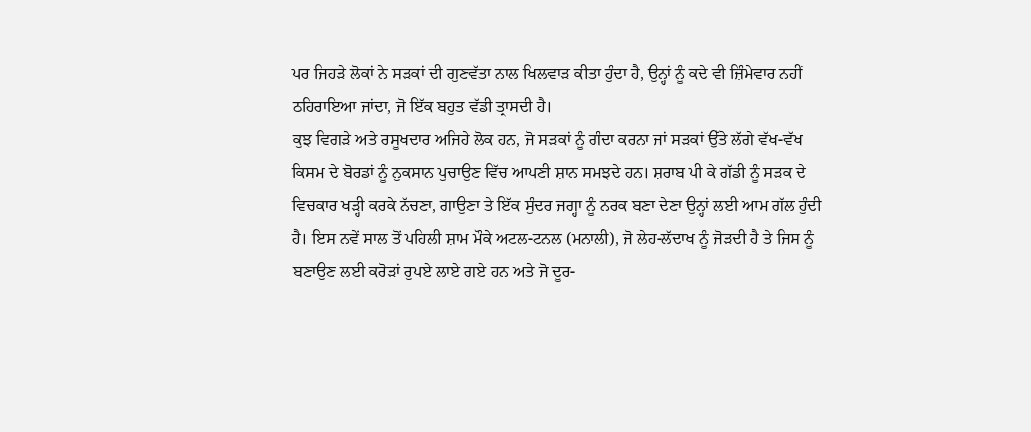ਪਰ ਜਿਹੜੇ ਲੋਕਾਂ ਨੇ ਸੜਕਾਂ ਦੀ ਗੁਣਵੱਤਾ ਨਾਲ ਖਿਲਵਾੜ ਕੀਤਾ ਹੁੰਦਾ ਹੈ, ਉਨ੍ਹਾਂ ਨੂੰ ਕਦੇ ਵੀ ਜ਼ਿੰਮੇਵਾਰ ਨਹੀਂ ਠਹਿਰਾਇਆ ਜਾਂਦਾ, ਜੋ ਇੱਕ ਬਹੁਤ ਵੱਡੀ ਤ੍ਰਾਸਦੀ ਹੈ।
ਕੁਝ ਵਿਗੜੇ ਅਤੇ ਰਸੂਖਦਾਰ ਅਜਿਹੇ ਲੋਕ ਹਨ, ਜੋ ਸੜਕਾਂ ਨੂੰ ਗੰਦਾ ਕਰਨਾ ਜਾਂ ਸੜਕਾਂ ਉੱਤੇ ਲੱਗੇ ਵੱਖ-ਵੱਖ ਕਿਸਮ ਦੇ ਬੋਰਡਾਂ ਨੂੰ ਨੁਕਸਾਨ ਪੁਚਾਉਣ ਵਿੱਚ ਆਪਣੀ ਸ਼ਾਨ ਸਮਝਦੇ ਹਨ। ਸ਼ਰਾਬ ਪੀ ਕੇ ਗੱਡੀ ਨੂੰ ਸੜਕ ਦੇ ਵਿਚਕਾਰ ਖੜ੍ਹੀ ਕਰਕੇ ਨੱਚਣਾ, ਗਾਉਣਾ ਤੇ ਇੱਕ ਸੁੰਦਰ ਜਗ੍ਹਾ ਨੂੰ ਨਰਕ ਬਣਾ ਦੇਣਾ ਉਨ੍ਹਾਂ ਲਈ ਆਮ ਗੱਲ ਹੁੰਦੀ ਹੈ। ਇਸ ਨਵੇਂ ਸਾਲ ਤੋਂ ਪਹਿਲੀ ਸ਼ਾਮ ਮੌਕੇ ਅਟਲ-ਟਨਲ (ਮਨਾਲੀ), ਜੋ ਲੇਹ-ਲੱਦਾਖ ਨੂੰ ਜੋੜਦੀ ਹੈ ਤੇ ਜਿਸ ਨੂੰ ਬਣਾਉਣ ਲਈ ਕਰੋੜਾਂ ਰੁਪਏ ਲਾਏ ਗਏ ਹਨ ਅਤੇ ਜੋ ਦੂਰ-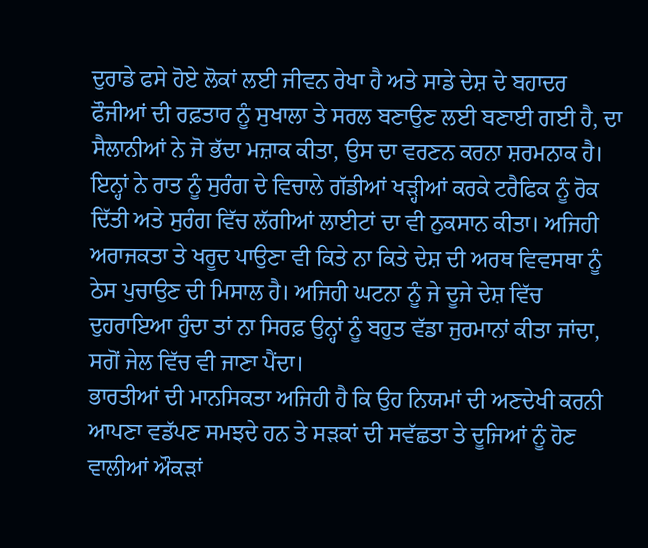ਦੁਰਾਡੇ ਫਸੇ ਹੋਏ ਲੋਕਾਂ ਲਈ ਜੀਵਨ ਰੇਖਾ ਹੈ ਅਤੇ ਸਾਡੇ ਦੇਸ਼ ਦੇ ਬਹਾਦਰ ਫੌਜੀਆਂ ਦੀ ਰਫ਼ਤਾਰ ਨੂੰ ਸੁਖਾਲਾ ਤੇ ਸਰਲ ਬਣਾਉਣ ਲਈ ਬਣਾਈ ਗਈ ਹੈ, ਦਾ ਸੈਲਾਨੀਆਂ ਨੇ ਜੋ ਭੱਦਾ ਮਜ਼ਾਕ ਕੀਤਾ, ਉਸ ਦਾ ਵਰਣਨ ਕਰਨਾ ਸ਼ਰਮਨਾਕ ਹੈ। ਇਨ੍ਹਾਂ ਨੇ ਰਾਤ ਨੂੰ ਸੁਰੰਗ ਦੇ ਵਿਚਾਲੇ ਗੱਡੀਆਂ ਖੜ੍ਹੀਆਂ ਕਰਕੇ ਟਰੈਫਿਕ ਨੂੰ ਰੋਕ ਦਿੱਤੀ ਅਤੇ ਸੁਰੰਗ ਵਿੱਚ ਲੱਗੀਆਂ ਲਾਈਟਾਂ ਦਾ ਵੀ ਨੁਕਸਾਨ ਕੀਤਾ। ਅਜਿਹੀ ਅਰਾਜਕਤਾ ਤੇ ਖਰੂਦ ਪਾਉਣਾ ਵੀ ਕਿਤੇ ਨਾ ਕਿਤੇ ਦੇਸ਼ ਦੀ ਅਰਥ ਵਿਵਸਥਾ ਨੂੰ ਠੇਸ ਪੁਚਾਉਣ ਦੀ ਮਿਸਾਲ ਹੈ। ਅਜਿਹੀ ਘਟਨਾ ਨੂੰ ਜੇ ਦੂਜੇ ਦੇਸ਼ ਵਿੱਚ ਦੁਹਰਾਇਆ ਹੁੰਦਾ ਤਾਂ ਨਾ ਸਿਰਫ਼ ਉਨ੍ਹਾਂ ਨੂੰ ਬਹੁਤ ਵੱਡਾ ਜੁਰਮਾਨਾਂ ਕੀਤਾ ਜਾਂਦਾ, ਸਗੋਂ ਜੇਲ ਵਿੱਚ ਵੀ ਜਾਣਾ ਪੈਂਦਾ।
ਭਾਰਤੀਆਂ ਦੀ ਮਾਨਸਿਕਤਾ ਅਜਿਹੀ ਹੈ ਕਿ ਉਹ ਨਿਯਮਾਂ ਦੀ ਅਣਦੇਖੀ ਕਰਨੀ ਆਪਣਾ ਵਡੱਪਣ ਸਮਝਦੇ ਹਨ ਤੇ ਸੜਕਾਂ ਦੀ ਸਵੱਛਤਾ ਤੇ ਦੂਜਿਆਂ ਨੂੰ ਹੋਣ ਵਾਲੀਆਂ ਔਕੜਾਂ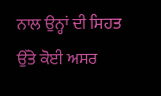ਨਾਲ ਉਨ੍ਹਾਂ ਦੀ ਸਿਹਤ ਉੱਤੇ ਕੋਈ ਅਸਰ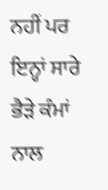ਨਹੀਂ ਪਰ ਇਨ੍ਹਾਂ ਸਾਰੇ ਭੈੜੇ ਕੰਮਾਂ ਨਾਲ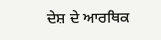ਦੇਸ਼ ਦੇ ਆਰਥਿਕ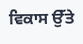ਵਿਕਾਸ ਉੱਤੇ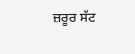ਜ਼ਰੂਰ ਸੱਟ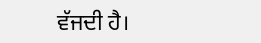ਵੱਜਦੀ ਹੈ।